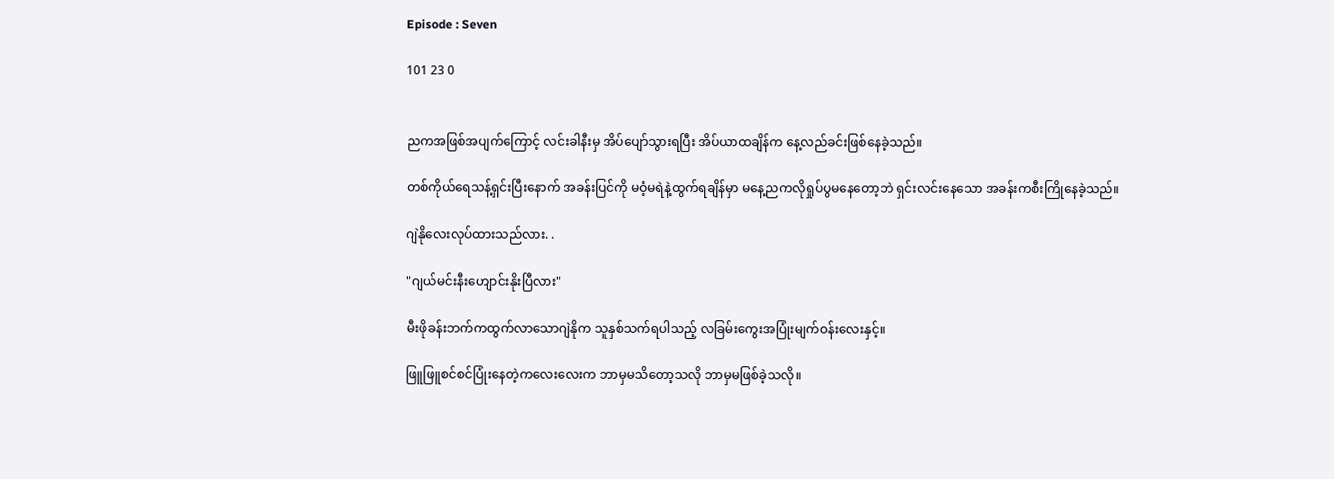Episode : Seven

101 23 0


ညကအဖြစ်အပျက်ကြောင့် လင်းခါနီးမှ အိပ်ပျော်သွားရပြီး အိပ်ယာထချိန်က နေ့လည်ခင်းဖြစ်နေခဲ့သည်။

တစ်ကိုယ်ရေသန့်ရှင်းပြီးနောက် အခန်းပြင်ကို မဝံ့မရဲနဲ့ထွက်ရချိန်မှာ မနေ့ညကလိုရှုပ်ပွမနေတော့ဘဲ ရှင်းလင်းနေသော အခန်းကစီးကြိုနေခဲ့သည်။

ဂျဲနိုလေးလုပ်ထားသည်လား. .

"ဂျယ်မင်းနီးဟျောင်းနိုးပြီလား"

မီးဖိုခန်းဘက်ကထွက်လာသောဂျဲနိုက သူနှစ်သက်ရပါသည့် လခြမ်းကွေးအပြုံးမျက်ဝန်းလေးနှင့်။

ဖြူဖြူစင်စင်ပြုံးနေတဲ့ကလေးလေးက ဘာမှမသိတော့သလို ဘာမှမဖြစ်ခဲ့သလို။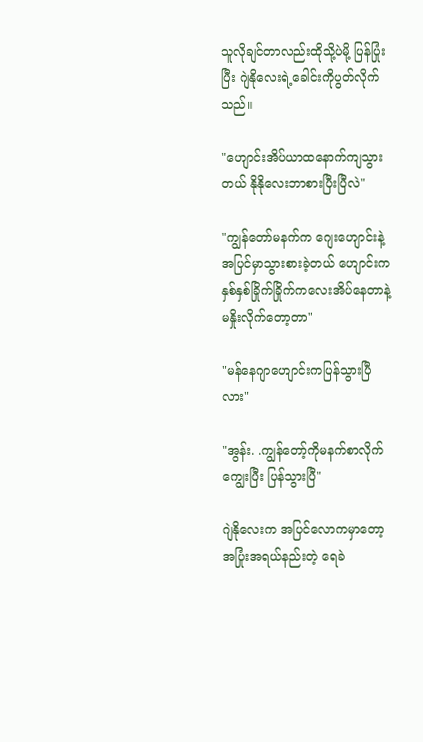သူလိုချင်တာလည်းထိုသို့ပဲမို့ ပြန်ပြုံးပြီး ဂျဲနိုလေးရဲ့ခေါင်းကိုပွတ်လိုက်သည်။

"ဟျောင်းအိပ်ယာထနောက်ကျသွားတယ် နိုနိုလေးဘာစားပြီးပြီလဲ"

"ကျွန်တော်မနက်က ဂျေးဟျောင်းနဲ့အပြင်မှာသွားစားခဲ့တယ် ဟျောင်းကနှစ်နှစ်ခြိုက်ခြိုက်ကလေးအိပ်နေတာနဲ့ မနှိုးလိုက်တော့တာ"

"မန်နေဂျာဟျောင်းကပြန်သွားပြီလား"

"အွန်း. .ကျွန်တော့်ကိုမနက်စာလိုက်ကျွေးပြီး ပြန်သွားပြီ"

ဂျဲနိုလေးက အပြင်လောကမှာတော့ အပြုံးအရယ်နည်းတဲ့ ရေခဲ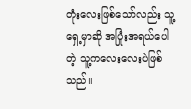တုံးလေးဖြစ်သော်လည်း သူ့ရှေ့မှာဆို အပြုံးအရယ်ပေါတဲ့ သူ့ကလေးလေးပဲဖြစ်သည်။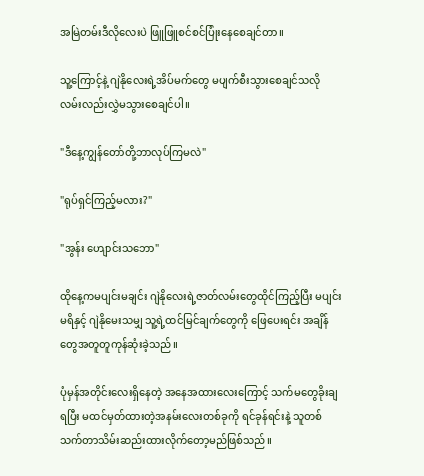အမြဲတမ်းဒီလိုလေးပဲ ဖြူဖြူစင်စင်ပြုံးနေစေချင်တာ။

သူ့ကြောင့်နဲ့ ဂျဲနိုလေးရဲ့အိပ်မက်တွေ မပျက်စီးသွားစေချင်သလို လမ်းလည်းလွှဲမသွားစေချင်ပါ။

"ဒီနေ့ကျွန်တော်တို့ဘာလုပ်ကြမလဲ"

"ရုပ်ရှင်ကြည့်မလား?"

"အွန်း ဟျောင်းသဘော"

ထိုနေ့ကမပျင်းမချင်း ဂျဲနိုလေးရဲ့ဇာတ်လမ်းတွေထိုင်ကြည့်ပြီး မပျင်းမရိနှင့် ဂျဲနိုမေးသမျှ သူ့ရဲ့ထင်မြင်ချက်တွေကို ဖြေပေးရင်း အချိန်တွေအတူတူကုန်ဆုံးခဲ့သည်။

ပုံမှန်အတိုင်းလေးရှိနေတဲ့ အနေအထားလေးကြောင့် သက်မတွေခိုးချရပြီး မထင်မှတ်ထားတဲ့အနမ်းလေးတစ်ခုကို ရင်ခုန်ရင်းနဲ့ သူတစ်သက်တာသိမ်းဆည်းထားလိုက်တော့မည်ဖြစ်သည်။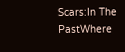Scars:In The PastWhere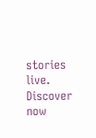stories live. Discover now